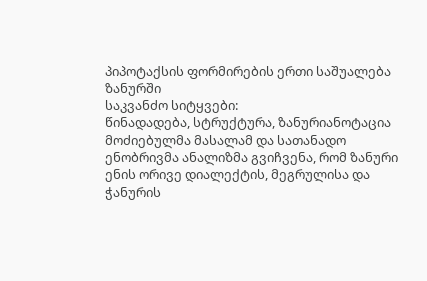პიპოტაქსის ფორმირების ერთი საშუალება ზანურში
საკვანძო სიტყვები:
წინადადება, სტრუქტურა, ზანურიანოტაცია
მოძიებულმა მასალამ და სათანადო ენობრივმა ანალიზმა გვიჩვენა, რომ ზანური ენის ორივე დიალექტის, მეგრულისა და ჭანურის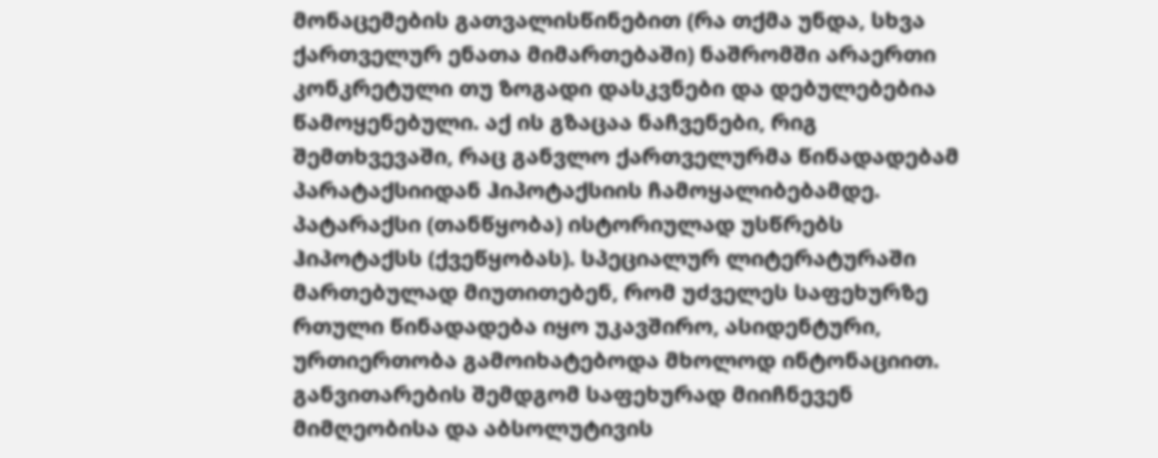მონაცემების გათვალისწინებით (რა თქმა უნდა, სხვა ქართველურ ენათა მიმართებაში) ნაშრომში არაერთი კონკრეტული თუ ზოგადი დასკვნები და დებულებებია წამოყენებული. აქ ის გზაცაა ნაჩვენები, რიგ შემთხვევაში, რაც განვლო ქართველურმა წინადადებამ პარატაქსიიდან ჰიპოტაქსიის ჩამოყალიბებამდე. პატარაქსი (თანწყობა) ისტორიულად უსწრებს ჰიპოტაქსს (ქვეწყობას). სპეციალურ ლიტერატურაში მართებულად მიუთითებენ, რომ უძველეს საფეხურზე რთული წინადადება იყო უკავშირო, ასიდენტური, ურთიერთობა გამოიხატებოდა მხოლოდ ინტონაციით. განვითარების შემდგომ საფეხურად მიიჩნევენ მიმღეობისა და აბსოლუტივის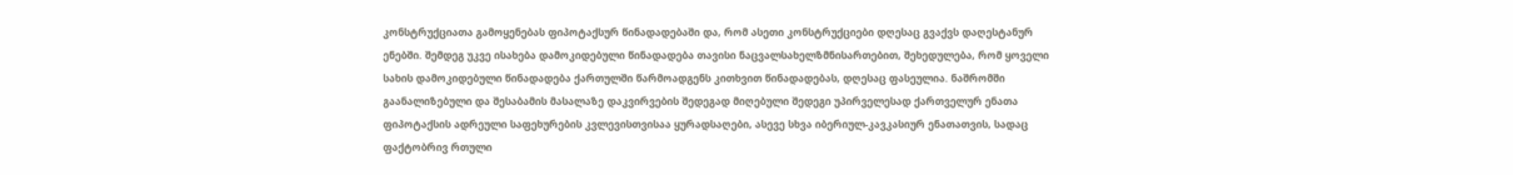კონსტრუქციათა გამოყენებას ფიპოტაქსურ წინადადებაში და, რომ ასეთი კონსტრუქციები დღესაც გვაქვს დაღესტანურ ენებში. შემდეგ უკვე ისახება დამოკიდებული წინადადება თავისი ნაცვალსახელზმნისართებით, შეხედულება, რომ ყოველი სახის დამოკიდებული წინადადება ქართულში წარმოადგენს კითხვით წინადადებას, დღესაც ფასეულია. ნაშრომში გაანალიზებული და შესაბამის მასალაზე დაკვირვების შედეგად მიღებული შედეგი უპირველესად ქართველურ ენათა ფიპოტაქსის ადრეული საფეხურების კვლევისთვისაა ყურადსაღები, ასევე სხვა იბერიულ-კავკასიურ ენათათვის, სადაც ფაქტობრივ რთული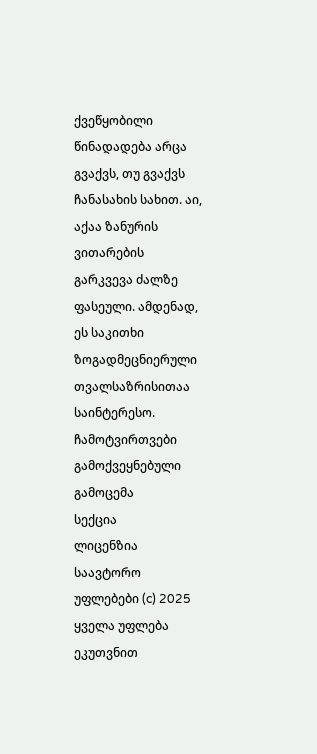ქვეწყობილი წინადადება არცა გვაქვს, თუ გვაქვს ჩანასახის სახით. აი, აქაა ზანურის ვითარების გარკვევა ძალზე ფასეული. ამდენად, ეს საკითხი ზოგადმეცნიერული თვალსაზრისითაა საინტერესო.
ჩამოტვირთვები
გამოქვეყნებული
გამოცემა
სექცია
ლიცენზია
საავტორო უფლებები (c) 2025 ყველა უფლება ეკუთვნით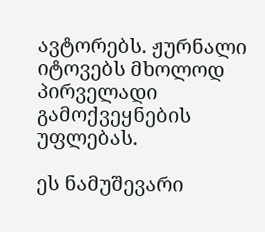ავტორებს. ჟურნალი იტოვებს მხოლოდ პირველადი გამოქვეყნების უფლებას.

ეს ნამუშევარი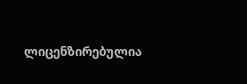ლიცენზირებულია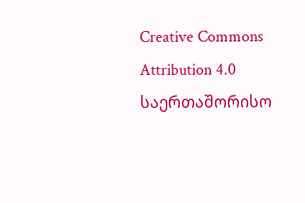Creative Commons Attribution 4.0 საერთაშორისო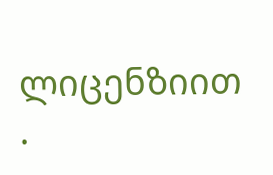ლიცენზიით .